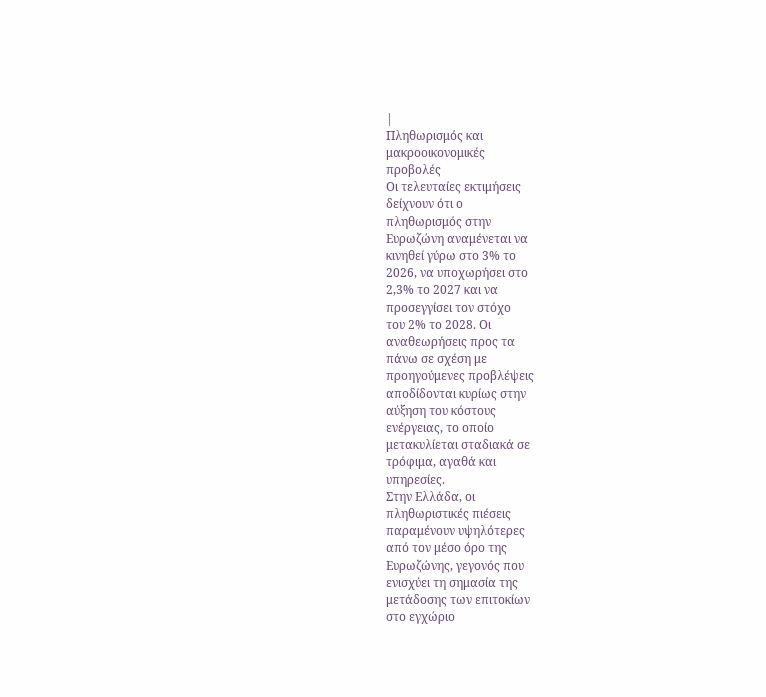|
Πληθωρισμός και
μακροοικονομικές
προβολές
Οι τελευταίες εκτιμήσεις
δείχνουν ότι ο
πληθωρισμός στην
Ευρωζώνη αναμένεται να
κινηθεί γύρω στο 3% το
2026, να υποχωρήσει στο
2,3% το 2027 και να
προσεγγίσει τον στόχο
του 2% το 2028. Οι
αναθεωρήσεις προς τα
πάνω σε σχέση με
προηγούμενες προβλέψεις
αποδίδονται κυρίως στην
αύξηση του κόστους
ενέργειας, το οποίο
μετακυλίεται σταδιακά σε
τρόφιμα, αγαθά και
υπηρεσίες.
Στην Ελλάδα, οι
πληθωριστικές πιέσεις
παραμένουν υψηλότερες
από τον μέσο όρο της
Ευρωζώνης, γεγονός που
ενισχύει τη σημασία της
μετάδοσης των επιτοκίων
στο εγχώριο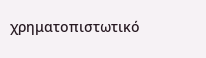χρηματοπιστωτικό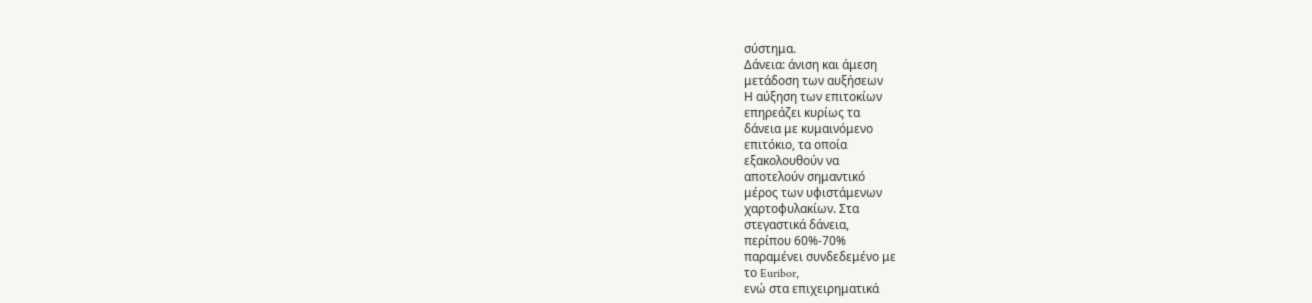σύστημα.
Δάνεια: άνιση και άμεση
μετάδοση των αυξήσεων
Η αύξηση των επιτοκίων
επηρεάζει κυρίως τα
δάνεια με κυμαινόμενο
επιτόκιο, τα οποία
εξακολουθούν να
αποτελούν σημαντικό
μέρος των υφιστάμενων
χαρτοφυλακίων. Στα
στεγαστικά δάνεια,
περίπου 60%-70%
παραμένει συνδεδεμένο με
το Euribor,
ενώ στα επιχειρηματικά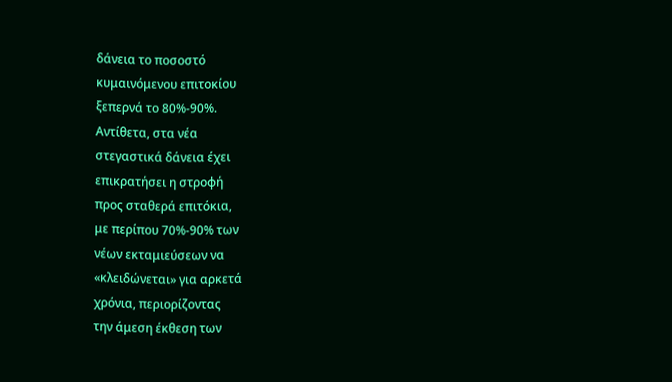δάνεια το ποσοστό
κυμαινόμενου επιτοκίου
ξεπερνά το 80%-90%.
Αντίθετα, στα νέα
στεγαστικά δάνεια έχει
επικρατήσει η στροφή
προς σταθερά επιτόκια,
με περίπου 70%-90% των
νέων εκταμιεύσεων να
«κλειδώνεται» για αρκετά
χρόνια, περιορίζοντας
την άμεση έκθεση των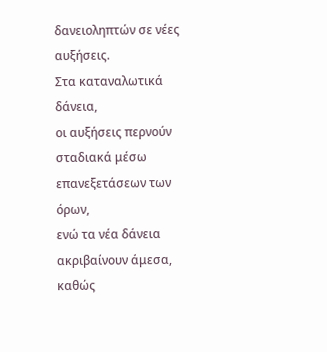δανειοληπτών σε νέες
αυξήσεις.
Στα καταναλωτικά δάνεια,
οι αυξήσεις περνούν
σταδιακά μέσω
επανεξετάσεων των όρων,
ενώ τα νέα δάνεια
ακριβαίνουν άμεσα, καθώς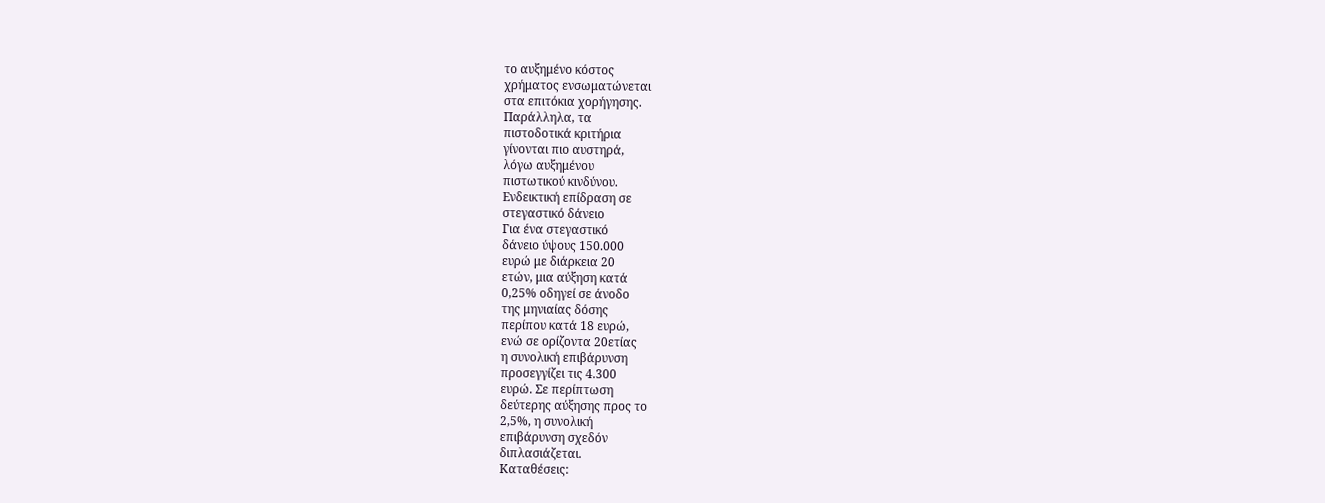το αυξημένο κόστος
χρήματος ενσωματώνεται
στα επιτόκια χορήγησης.
Παράλληλα, τα
πιστοδοτικά κριτήρια
γίνονται πιο αυστηρά,
λόγω αυξημένου
πιστωτικού κινδύνου.
Ενδεικτική επίδραση σε
στεγαστικό δάνειο
Για ένα στεγαστικό
δάνειο ύψους 150.000
ευρώ με διάρκεια 20
ετών, μια αύξηση κατά
0,25% οδηγεί σε άνοδο
της μηνιαίας δόσης
περίπου κατά 18 ευρώ,
ενώ σε ορίζοντα 20ετίας
η συνολική επιβάρυνση
προσεγγίζει τις 4.300
ευρώ. Σε περίπτωση
δεύτερης αύξησης προς το
2,5%, η συνολική
επιβάρυνση σχεδόν
διπλασιάζεται.
Καταθέσεις: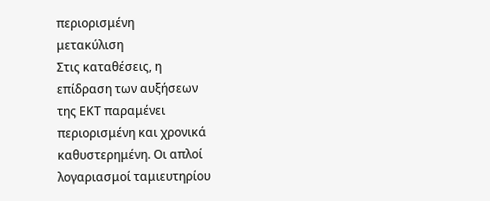περιορισμένη
μετακύλιση
Στις καταθέσεις, η
επίδραση των αυξήσεων
της ΕΚΤ παραμένει
περιορισμένη και χρονικά
καθυστερημένη. Οι απλοί
λογαριασμοί ταμιευτηρίου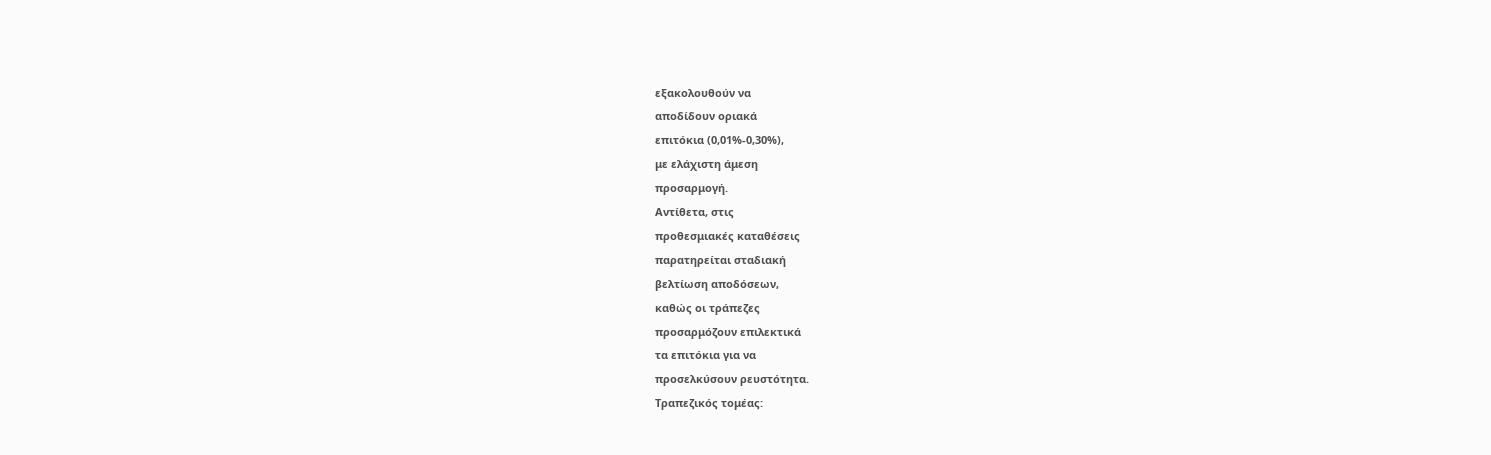εξακολουθούν να
αποδίδουν οριακά
επιτόκια (0,01%-0,30%),
με ελάχιστη άμεση
προσαρμογή.
Αντίθετα, στις
προθεσμιακές καταθέσεις
παρατηρείται σταδιακή
βελτίωση αποδόσεων,
καθώς οι τράπεζες
προσαρμόζουν επιλεκτικά
τα επιτόκια για να
προσελκύσουν ρευστότητα.
Τραπεζικός τομέας: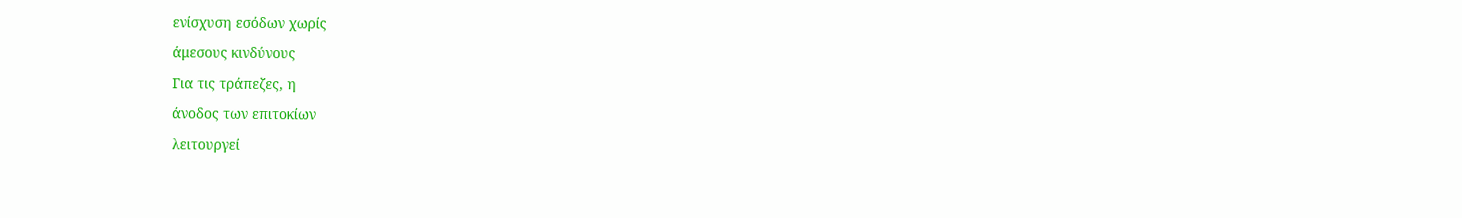ενίσχυση εσόδων χωρίς
άμεσους κινδύνους
Για τις τράπεζες, η
άνοδος των επιτοκίων
λειτουργεί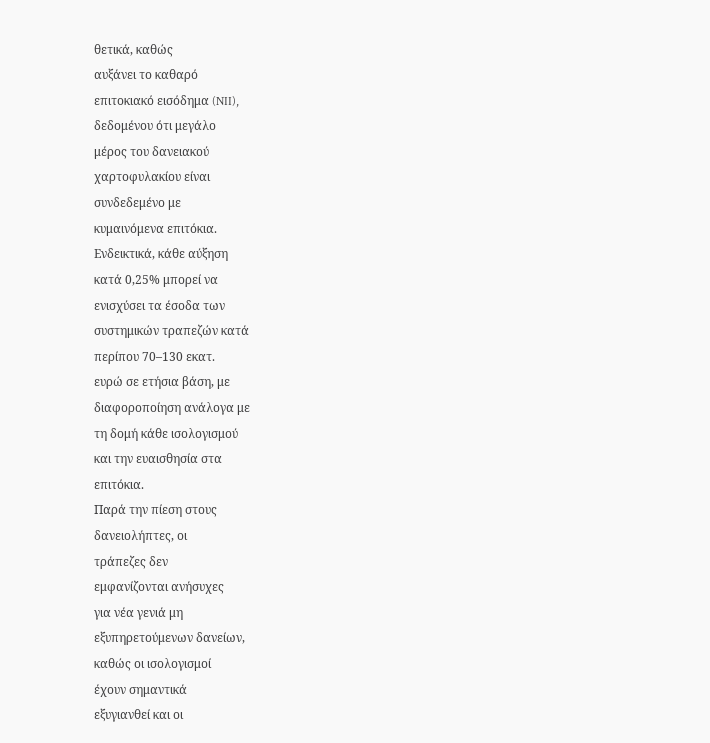θετικά, καθώς
αυξάνει το καθαρό
επιτοκιακό εισόδημα (NII),
δεδομένου ότι μεγάλο
μέρος του δανειακού
χαρτοφυλακίου είναι
συνδεδεμένο με
κυμαινόμενα επιτόκια.
Ενδεικτικά, κάθε αύξηση
κατά 0,25% μπορεί να
ενισχύσει τα έσοδα των
συστημικών τραπεζών κατά
περίπου 70–130 εκατ.
ευρώ σε ετήσια βάση, με
διαφοροποίηση ανάλογα με
τη δομή κάθε ισολογισμού
και την ευαισθησία στα
επιτόκια.
Παρά την πίεση στους
δανειολήπτες, οι
τράπεζες δεν
εμφανίζονται ανήσυχες
για νέα γενιά μη
εξυπηρετούμενων δανείων,
καθώς οι ισολογισμοί
έχουν σημαντικά
εξυγιανθεί και οι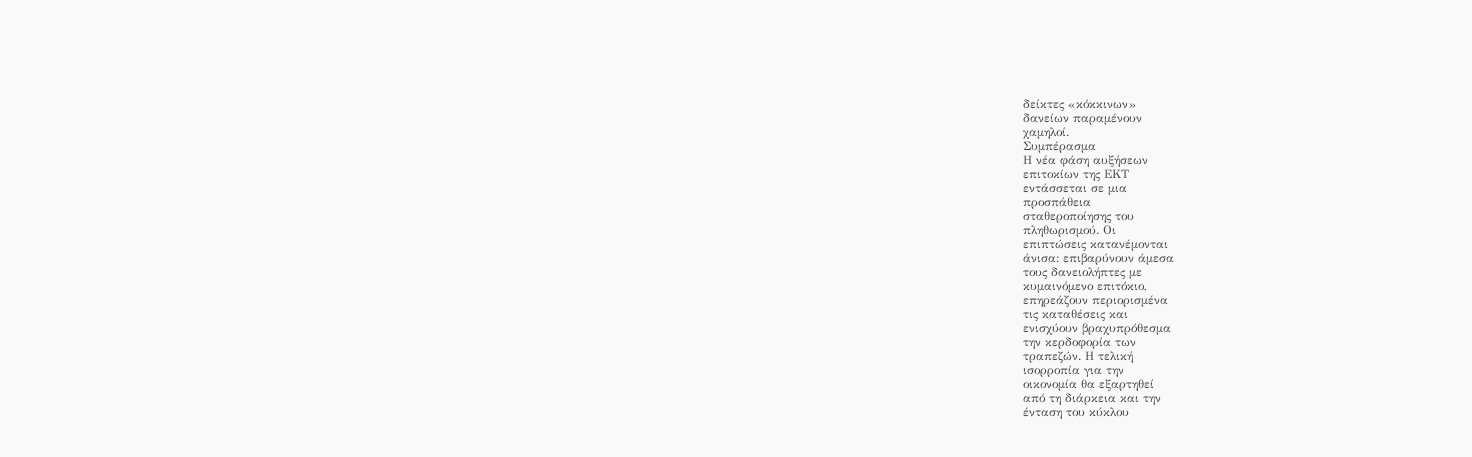δείκτες «κόκκινων»
δανείων παραμένουν
χαμηλοί.
Συμπέρασμα
Η νέα φάση αυξήσεων
επιτοκίων της ΕΚΤ
εντάσσεται σε μια
προσπάθεια
σταθεροποίησης του
πληθωρισμού. Οι
επιπτώσεις κατανέμονται
άνισα: επιβαρύνουν άμεσα
τους δανειολήπτες με
κυμαινόμενο επιτόκιο,
επηρεάζουν περιορισμένα
τις καταθέσεις και
ενισχύουν βραχυπρόθεσμα
την κερδοφορία των
τραπεζών. Η τελική
ισορροπία για την
οικονομία θα εξαρτηθεί
από τη διάρκεια και την
ένταση του κύκλου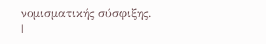νομισματικής σύσφιξης.
|